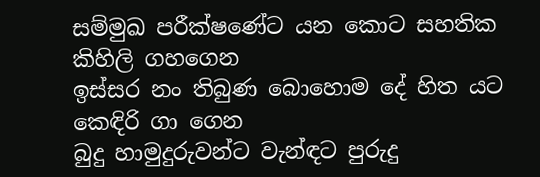සම්මුඛ පරීක්ෂණේට යන කොට සහතික කිහිලි ගහගෙන
ඉස්සර නං තිබුණ බොහොම දේ හිත යට කෙඳිරි ගා ගෙන
බුදු හාමුදුරුවන්ට වැන්ඳට පුරුදු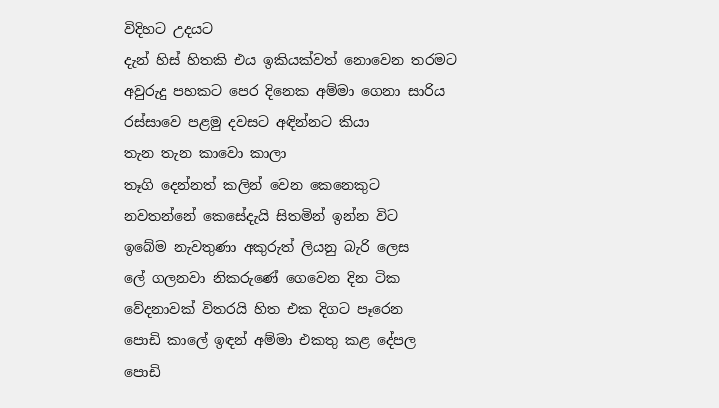විදිහට උදයට
දැන් හිස් හිතකි එය ඉකියක්වත් නොවෙන තරමට
අවුරුදු පහකට පෙර දිනෙක අම්මා ගෙනා සාරිය
රස්සාවෙ පළමු දවසට අඳින්නට කියා
තැන තැන කාවො කාලා
තෑගි දෙන්නත් කලින් වෙන කෙනෙකුට
නවතන්නේ කෙසේදැයි සිතමින් ඉන්න විට
ඉබේම නැවතුණා අකුරුත් ලියනු බැරි ලෙස
ලේ ගලනවා නිකරුණේ ගෙවෙන දින ටික
වේදනාවක් විතරයි හිත එක දිගට පෑරෙන
පොඩි කාලේ ඉඳන් අම්මා එකතු කළ දේපල
පොඩි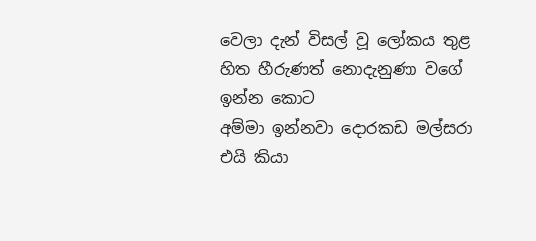වෙලා දැන් විසල් වූ ලෝකය තුළ
හිත හීරුණත් නොදැනුණා වගේ ඉන්න කොට
අම්මා ඉන්නවා දොරකඩ මල්සරා එයි කියා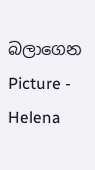බලාගෙන
Picture - Helena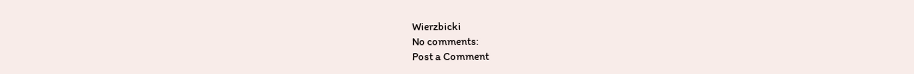Wierzbicki
No comments:
Post a Comment